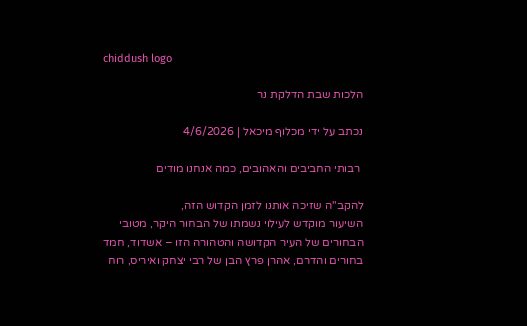chiddush logo

הלכות שבת הדלקת נר

נכתב על ידי מכלוף מיכאל | 4/6/2026

 רבותי החביבים והאהובים, כמה אנחנו מודים

להקב"ה שזיכה אותנו לזמן הקדוש הזה,
השיעור מוקדש לעילוי נשמתו של הבחור היקר, מטובי
הבחורים של העיר הקדושה והטהורה הזו – אשדוד, חמד
בחורים והדרם, אהרן פרץ הבן של רבי יצחק ואיריס, רוח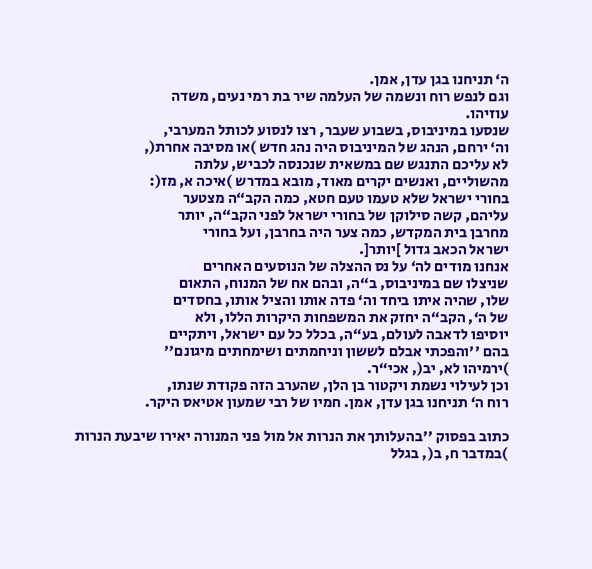ה‘ תניחנו בגן עדן, אמן.
וגם לנפש רוח ונשמה של העלמה שיר בת רמי נעים, משדה
עוזיהו.
שנסעו במיניבוס, בשבוע שעבר, רצו לנסוע לכותל המערבי,
וה‘ ירחם, הנהג של המיניבוס היה נהג חדש )או מסיבה אחרת(,
לא עליכם התנגש שם במשאית שנכנסה לכביש, עלתה
מהשוליים, ואנשים יקרים מאוד, מובא במדרש )איכה א, מז(:
בחורי ישראל שלא טעמו טעם חטא, כמה הקב“ה מצטער
עליהם, קשה סילוקן של בחורי ישראל לפני הקב“ה, יותר
מחרבן בית המקדש, כמה צער היה בחרבן, ועל בחורי
ישראל הכאב גדול ]יותר[.
אנחנו מודים לה‘ על נס ההצלה של הנוסעים האחרים
שניצלו שם במיניבוס, ב“ה, ובהם אח של המנוח, התאום
שלו, שהיה איתו ביחד וה‘ פדה אותו והציל אותו, בחסדים
של ה‘, הקב“ה יחזק את המשפחות היקרות הללו, ולא
יוסיפו לדאבה לעולם, בע“ה, בכלל כל עם ישראל, ויתקיים
בהם ''והפכתי אבלם לששון וניחמתים ושימחתים מיגונם''
)ירמיהו לא, יב(, אכי“ר.
וכן לעילוי נשמת ויקטור בן הלן, שהערב הזה פקודת שנתו,
רוח ה‘ תניחנו בגן עדן, אמן. חמיו של רבי שמעון אטיאס היקר.

כתוב בפסוק ''בהעלותך את הנרות אל מול פני המנורה יאירו שיבעת הנרות
)במדבר ח, ב(, בגלל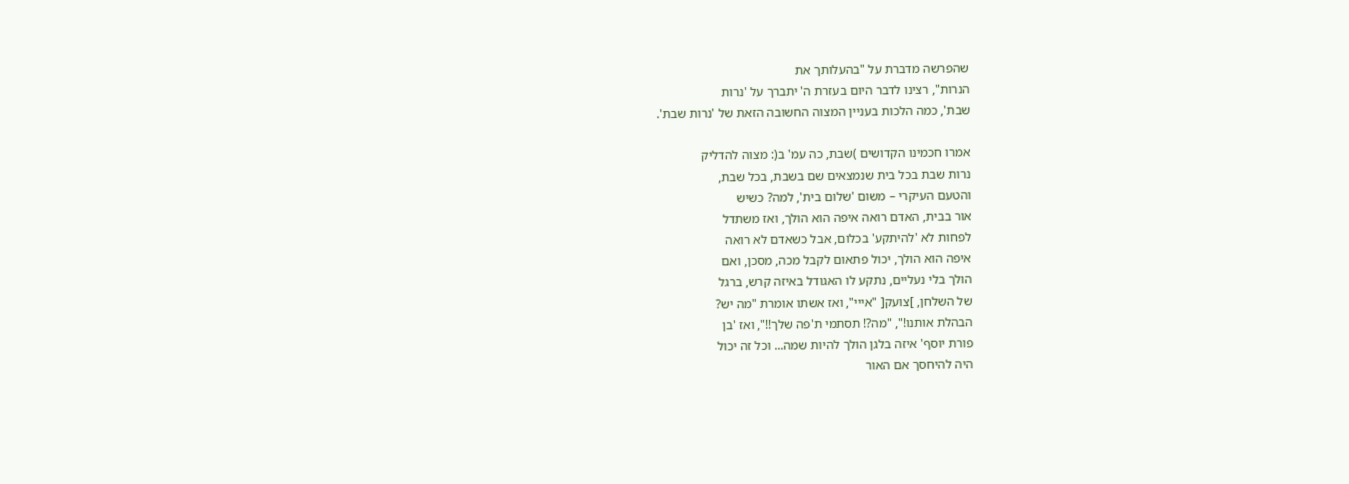שהפרשה מדברת על "בהעלותך את
הנרות", רצינו לדבר היום בעזרת ה' יתברך על 'נרות
שבת', כמה הלכות בעניין המצוה החשובה הזאת של 'נרות שבת'.

אמרו חכמינו הקדושים )שבת, כה עמ' ב(: מצוה להדליק
נרות שבת בכל בית שנמצאים שם בשבת, בכל שבת,
והטעם העיקרי – משום 'שלום בית', למה? כשיש
אור בבית, האדם רואה איפה הוא הולך, ואז משתדל
לפחות לא 'להיתקע' בכלום, אבל כשאדם לא רואה
איפה הוא הולך, יכול פתאום לקבל מכה, מסכן, ואם
הולך בלי נעליים, נתקע לו האגודל באיזה קרש, ברגל
של השלחן, ]צועק[ "אייי", ואז אשתו אומרת "מה יש?
הבהלת אותנו!", "מה?! תסתמי ת'פה שלך!!", ואז 'בן
פורת יוסף' איזה בלגן הולך להיות שמה... וכל זה יכול
היה להיחסך אם האור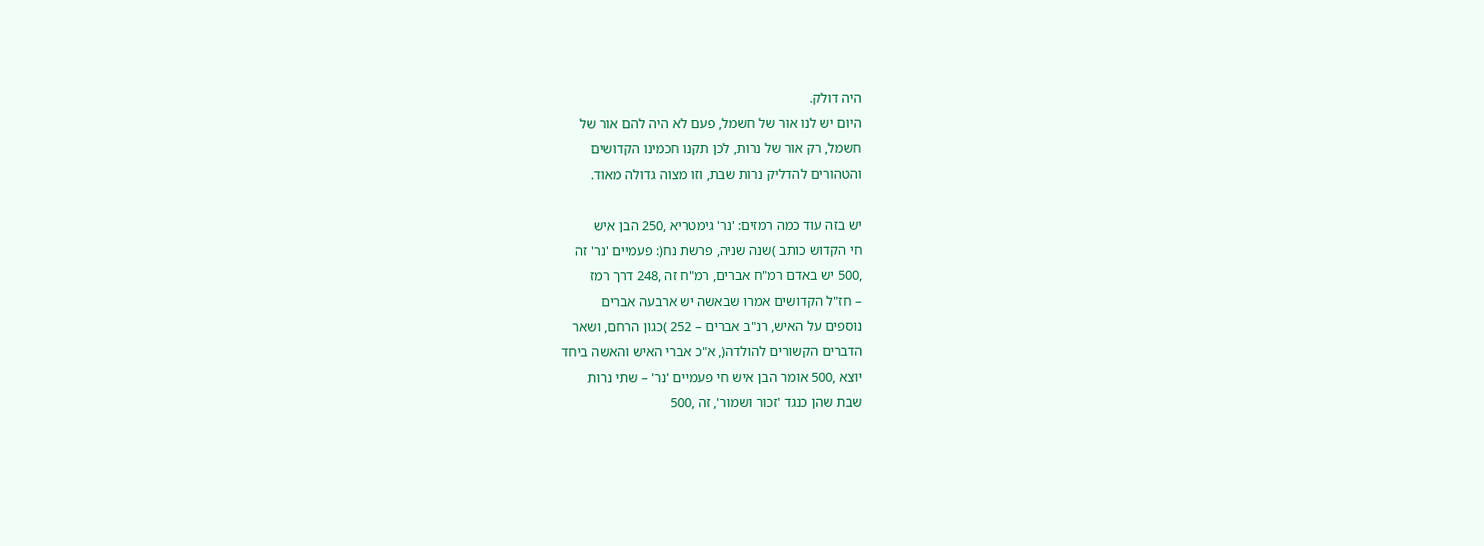היה דולק.
היום יש לנו אור של חשמל, פעם לא היה להם אור של
חשמל, רק אור של נרות, לכן תקנו חכמינו הקדושים
והטהורים להדליק נרות שבת, וזו מצוה גדולה מאוד.

יש בזה עוד כמה רמזים: 'נר' גימטריא ,250 הבן איש
חי הקדוש כותב )שנה שניה, פרשת נח(: פעמיים 'נר' זה
,500 יש באדם רמ"ח אברים, רמ"ח זה ,248 דרך רמז
– חז"ל הקדושים אמרו שבאשה יש ארבעה אברים
נוספים על האיש, רנ"ב אברים – 252 )כגון הרחם, ושאר
הדברים הקשורים להולדה(, א"כ אברי האיש והאשה ביחד
יוצא ,500 אומר הבן איש חי פעמיים 'נר' – שתי נרות
שבת שהן כנגד 'זכור ושמור', זה ,500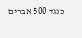כנגד 500 אברים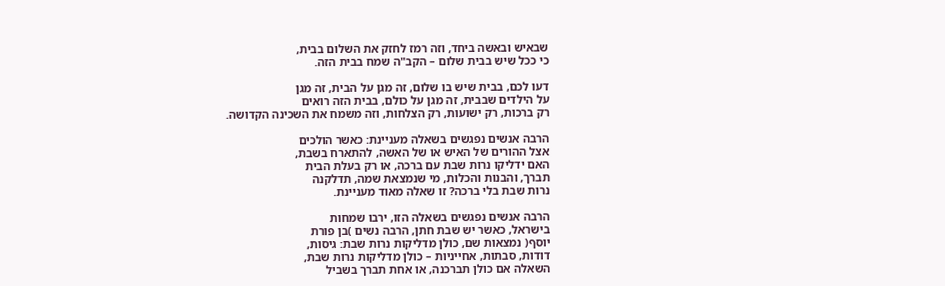שבאיש ובאשה ביחד, וזה רמז לחזק את השלום בבית,
כי ככל שיש בבית שלום – הקב"ה שמח בבית הזה.

דעו לכם, בבית שיש בו שלום, זה מגן על הבית, זה מגן
על הילדים שבבית, זה מגן על כולם, בבית הזה רואים
רק ברכות, רק ישועות, רק הצלחות, וזה משמח את השכינה הקדושה.

הרבה אנשים נפגשים בשאלה מעניינת: כאשר הולכים
אצל ההורים של האיש או של האשה, להתארח בשבת,
האם ידליקו נרות שבת עם ברכה, או רק בעלת הבית
תברך, והבנות והכלות, מי שנמצאת שמה, תדלקנה
נרות שבת בלי ברכה? זו שאלה מאוד מעניינת.

הרבה אנשים נפגשים בשאלה הזו, ירבו שמחות
בישראל, כאשר יש שבת חתן, הרבה נשים )בן פורת
יוסף( נמצאות שם, כולן מדליקות נרות שבת: גיסות,
דודות, סבתות, אחייניות – כולן מדליקות נרות שבת,
השאלה אם כולן תברכנה, או אחת תברך בשביל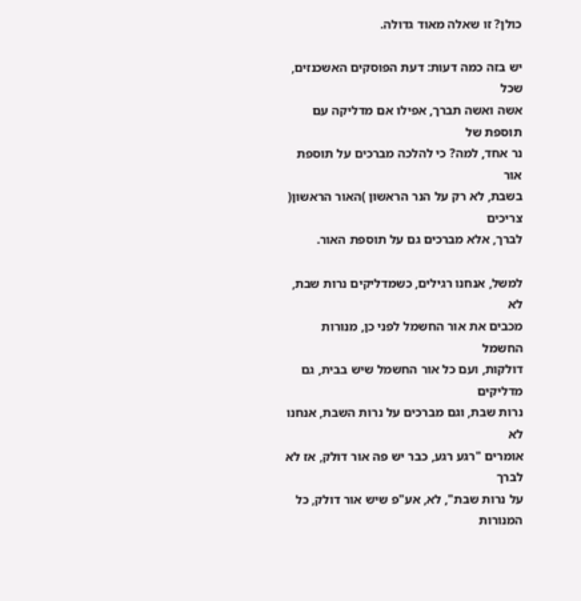כולן? זו שאלה מאוד גדולה.

יש בזה כמה דעות: דעת הפוסקים האשכנזים, שכל
אשה ואשה תברך, אפילו אם מדליקה עם תוספת של
נר אחד, למה? כי להלכה מברכים על תוספת אור
בשבת, לא רק על הנר הראשון )האור הראשון( צריכים
לברך, אלא מברכים גם על תוספת האור.

למשל, אנחנו רגילים, כשמדליקים נרות שבת, לא
מכבים את אור החשמל לפני כן, מנורות החשמל
דולקות, ועם כל אור החשמל שיש בבית, גם מדליקים
נרות שבת, וגם מברכים על נרות השבת, אנחנו לא
אומרים "רגע רגע, כבר יש פה אור דולק, אז לא לברך
על נרות שבת", לא, אע"פ שיש אור דולק, כל המנורות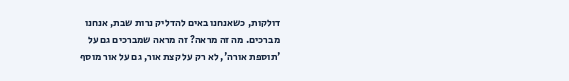דולקות, כשאנחנו באים להדליק נרות שבת, אנחנו
מברכים. מה זה מראה? זה מראה שמברכים גם על
'תוספת אורה', לא רק על קצת אור, גם על אור מוסף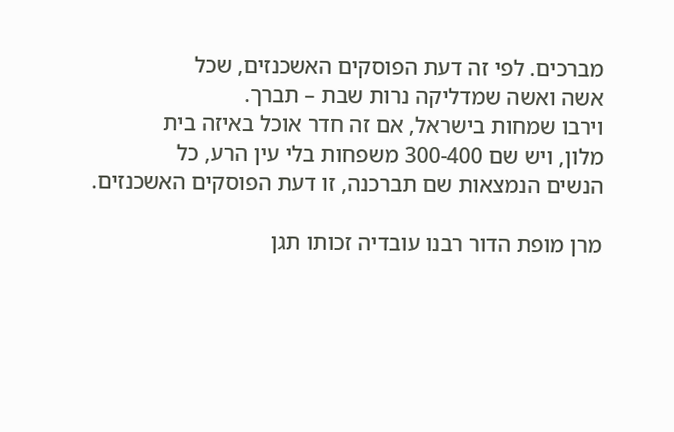מברכים. לפי זה דעת הפוסקים האשכנזים, שכל
אשה ואשה שמדליקה נרות שבת – תברך.
וירבו שמחות בישראל, אם זה חדר אוכל באיזה בית
מלון, ויש שם 300-400 משפחות בלי עין הרע, כל
הנשים הנמצאות שם תברכנה, זו דעת הפוסקים האשכנזים.

מרן מופת הדור רבנו עובדיה זכותו תגן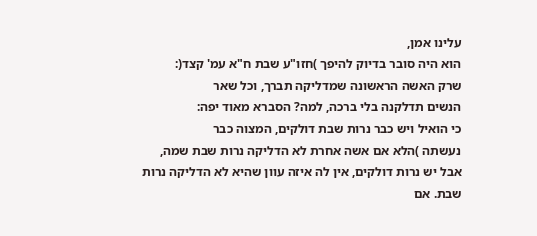עלינו אמן,
הוא היה סובר בדיוק להיפך )חזו"ע שבת ח"א עמ' קצד(:
שרק האשה הראשונה שמדליקה תברך, וכל שאר
הנשים תדלקנה בלי ברכה, למה? הסברא מאוד יפה:
כי הואיל ויש כבר נרות שבת דולקים, המצוה כבר
נעשתה )הלא אם אשה אחרת לא הדליקה נרות שבת שמה,
אבל יש נרות דולקים, אין לה איזה עוון שהיא לא הדליקה נרות
שבת. אם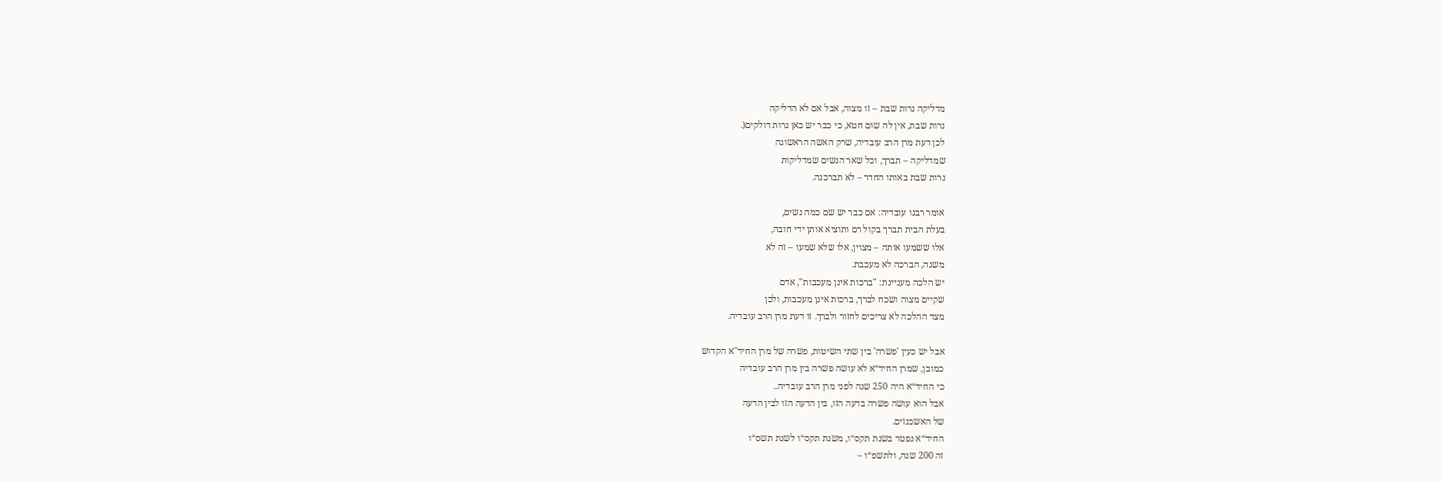מדליקה נרות שבת – זו מצוה, אבל אם לא הדליקה
נרות שבת, אין לה שום חטא, כי כבר יש כאן נרות דולקים(.
לכן דעת מרן הרב עובדיה, שרק האשה הראשונה
שמדליקה – תברך, וכל שאר הנשים שמדליקות
נרות שבת באותו החדר – לא תברכנה.

אומר רבנו עובדיה: אם כבר יש שם כמה נשים,
בעלת הבית תברך בקול רם ותוציא אותן ידי חובה,
אלו ששמעו אותה – מצוין, אלו שלא שמעו – זה לא
משנה, הברכה לא מעכבת.
יש הלכה מעניינת: "ברכות אינן מעכבות", אדם
שקיים מצוה ושכח לברך, ברכות אינן מעכבות, ולכן
מצד ההלכה לא צריכים לחזור ולברך. זו דעת מרן הרב עובדיה.

אבל יש כעין 'פשרה' בין שתי השיטות, פשרה של מרן החיד''א הקדוש
כמובן, שמרן החיד“א לא עושה פשרה בין מרן הרב עובדיה
כי החיד“א היה 250 שנה לפני מרן הרב עובדיה..
אבל הוא עושה פשרה בדעה הזו, בין הדעה הזו לבין הדעה
של האשכנזים.
החיד“א נפטר בשנת תקס“ו, משנת תקס“ו לשנת תשס“ו
זה 200 שנה, ולתשפ“ו –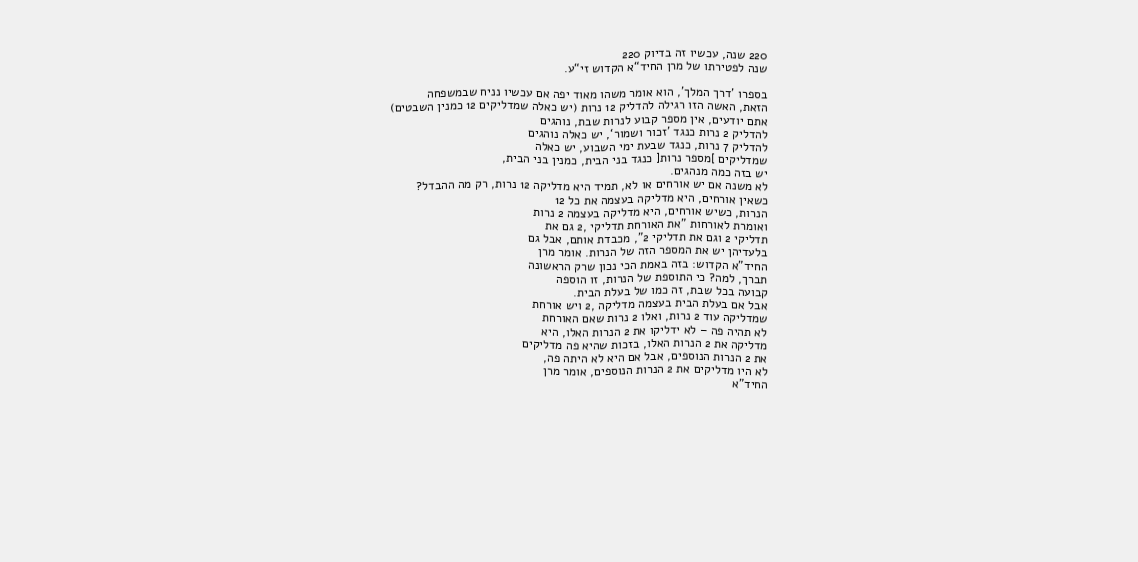220 שנה, עכשיו זה בדיוק 220
שנה לפטירתו של מרן החיד“א הקדוש זי“ע.

בספרו 'דרך המלך', הוא אומר משהו מאוד יפה אם עכשיו נניח שבמשפחה
הזאת, האשה הזו רגילה להדליק 12 נרות (יש כאלה שמדליקים 12 כמנין השבטים)
אתם יודעים, אין מספר קבוע לנרות שבת, נוהגים
להדליק 2 נרות כנגד ’זכור ושמור‘, יש כאלה נוהגים
להדליק 7 נרות, כנגד שבעת ימי השבוע, יש כאלה
שמדליקים ]מספר נרות[ כנגד בני הבית, כמנין בני הבית,
יש בזה כמה מנהגים.
לא משנה אם יש אורחים או לא, תמיד היא מדליקה 12 נרות, רק מה ההבדל?
כשאין אורחים, היא מדליקה בעצמה את כל 12
הנרות, כשיש אורחים, היא מדליקה בעצמה 2 נרות
ואומרת לאורחות "את האורחת תדליקי ,2 גם את
תדליקי 2 וגם את תדליקי 2", מכבדת אותם, אבל גם
בלעדיהן יש את המספר הזה של הנרות. אומר מרן
החיד"א הקדוש: בזה באמת הכי נכון שרק הראשונה
תברך, למה? כי התוספת של הנרות, זו הוספה
קבועה בכל שבת, זה כמו של בעלת הבית.
אבל אם בעלת הבית בעצמה מדליקה ,2 ויש אורחת
שמדליקה עוד 2 נרות, ואלו 2 נרות שאם האורחת
לא תהיה פה – לא ידליקו את 2 הנרות האלו, היא
מדליקה את 2 הנרות האלו, בזכות שהיא פה מדליקים
את 2 הנרות הנוספים, אבל אם היא לא היתה פה,
לא היו מדליקים את 2 הנרות הנוספים, אומר מרן
החיד"א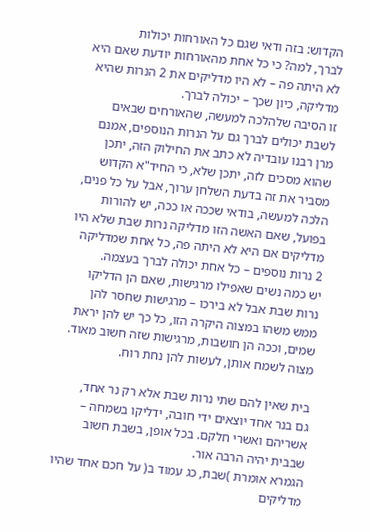הקדוש: בזה ודאי שגם כל האורחות יכולות
לברך, למה? כי כל אחת מהאורחות יודעת שאם היא
לא היתה פה – לא היו מדליקים את 2 הנרות שהיא
מדליקה, כיון שכך – יכולה לברך.
זו הסיבה שלהלכה למעשה, שהאורחים שבאים
לשבת יכולים לברך גם על הנרות הנוספים, אמנם
מרן רבנו עובדיה לא כתב את החילוק הזה, יתכן
שהוא מסכים לזה, יתכן שלא, כי החיד"א הקדוש
מסביר את זה בדעת השלחן ערוך, אבל על כל פנים,
הלכה למעשה, בודאי שככה או ככה, יש להורות
בפועל, שאם האשה הזו מדליקה נרות שבת שלא היו
מדליקים אם היא לא היתה פה, כל אחת שמדליקה
2 נרות נוספים – כל אחת יכולה לברך בעצמה.
יש כמה נשים שאפילו מרגישות, שאם הן הדליקו
נרות שבת אבל לא בירכו – מרגישות שחסר להן
ממש משהו במצוה היקרה הזו, כל כך יש להן יראת
שמים, וככה הן חושבות, מרגישות שזה חשוב מאוד.
מצוה לשמח אותן, לעשות להן נחת רוח.

בית שאין להם שתי נרות שבת אלא רק נר אחד,
גם בנר אחד יוצאים ידי חובה, ידליקו בשמחה –
אשריהם ואשרי חלקם. בכל אופן, בשבת חשוב
שבבית יהיה הרבה אור.
הגמרא אומרת )שבת, כג עמוד ב( על חכם אחד שהיו
מדליקים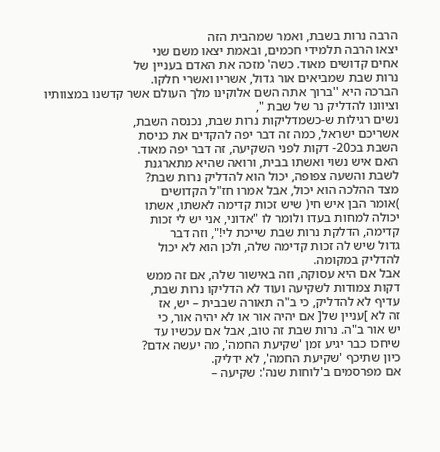הרבה נרות בשבת, ואמר שמהבית הזה
יצאו הרבה תלמידי חכמים, ובאמת יצאו משם שני
אחים קדושים מאוד. כשה' מזכה את האדם בעניין של
נרות שבת שמביאים אור גדול, אשריו ואשרי חלקו.
הברכה היא ''ברוך אתה השם אלוקינו מלך העולם אשר קדשנו במצוותיו וציוונו להדליק נר של שבת ",
נשים רגילות ש-כשמדליקות נרות שבת, נכנסה השבת,
אשריכם ישראל, כמה זה דבר יפה להקדים את כניסת
השבת בכ20- דקות לפני השקיעה, זה דבר יפה מאוד.
האם איש נשוי ואשתו בבית, ורואה שהיא מתארגנת
לשבת והשעה צפופה, יכול הוא להדליק נרות שבת?
מצד ההלכה הוא יכול, אבל אמרו חז"ל הקדושים
)אומר הבן איש חי( שיש זכות קדימה לאשתו, אשתו
יכולה למחות בעדו ולומר לו "אדוני, אני יש לי זכות
קדימה, הדלקת נרות שבת שייכת לי!", וזה דבר
גדול שיש לה זכות קדימה שלה, ולכן הוא לא יכול
להדליק במקומה.
אבל אם היא עסוקה, וזה באישור שלה, אם זה ממש
דקות צמודות לשקיעה ועוד לא הדליקו נרות שבת,
עדיף לא להדליק, כי ב"ה תאורה שבבית – יש, אז
זה לא ]עניין של[ אם יהיה אור או לא יהיה אור, כי
יש אור ב"ה. נרות שבת זה טוב, אבל אם עכשיו עד
שיחכו כבר יגיע זמן 'שקיעת החמה', מה יעשה אדם?
כיון שתיכף 'שקיעת החמה', לא ידליק.
אם מפרסמים ב'לוחות שנה': שקיעה –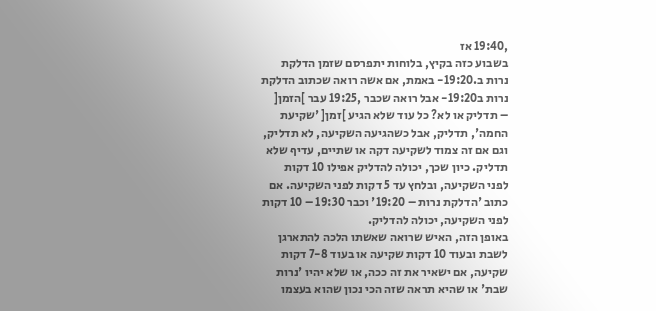,19:40 אז
בשבוע כזה בקיץ, בלוחות יתפרסם שזמן הדלקת
נרות ב.19:20- באמת, אם אשה רואה שכתוב הדלקת
נרות ב19:20- אבל רואה שכבר ,19:25 עבר ]הזמן[
– תדליק או לא? כל עוד שלא הגיע ]זמן[ 'שקיעת
החמה', תדליק, אבל כשהגיעה השקיעה, לא תדליק,
וגם אם זה צמוד לשקיעה דקה או שתיים, עדיף שלא
תדליק. כיון שכך, יכולה להדליק אפילו 10 דקות
לפני השקיעה, ובלחץ עד 5 דקות לפני השקיעה. אם
כתוב 'הדלקת נרות – 19:20' וכבר 19:30 – 10 דקות
לפני השקיעה, יכולה להדליק.
באופן הזה, האיש שרואה שאשתו הלכה להתארגן
לשבת ובעוד 10 דקות שקיעה או בעוד 7-8 דקות
שקיעה, אם ישאיר את זה ככה, או שלא יהיו 'נרות
שבת' או שהיא תראה שזה הכי נכון שהוא בעצמו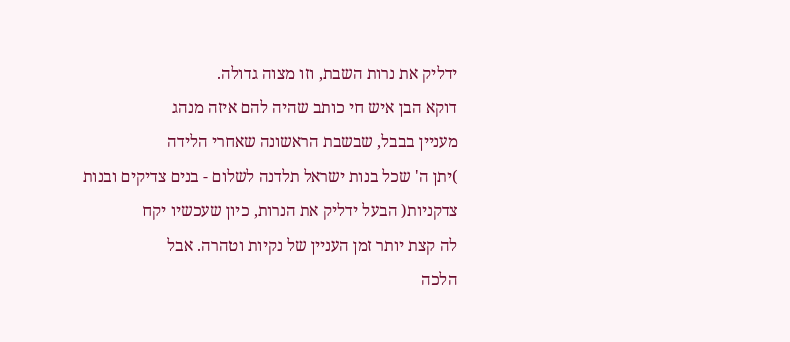ידליק את נרות השבת, וזו מצוה גדולה.
דוקא הבן איש חי כותב שהיה להם איזה מנהג
מעניין בבבל, שבשבת הראשונה שאחרי הלידה
)יתן ה' שכל בנות ישראל תלדנה לשלום - בנים צדיקים ובנות
צדקניות( הבעל ידליק את הנרות, כיון שעכשיו יקח
לה קצת יותר זמן העניין של נקיות וטהרה. אבל
הלכה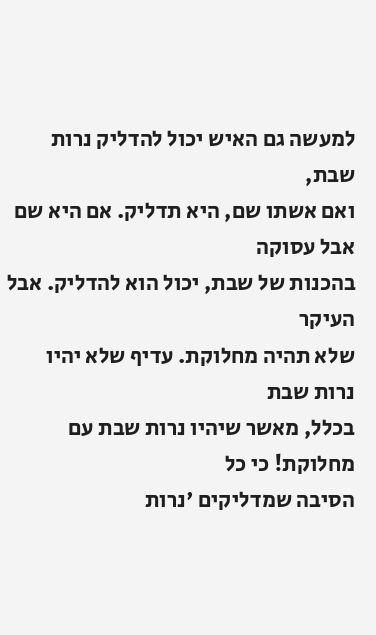למעשה גם האיש יכול להדליק נרות שבת,
ואם אשתו שם, היא תדליק. אם היא שם אבל עסוקה
בהכנות של שבת, יכול הוא להדליק. אבל העיקר
שלא תהיה מחלוקת. עדיף שלא יהיו נרות שבת
בכלל, מאשר שיהיו נרות שבת עם מחלוקת! כי כל
הסיבה שמדליקים 'נרות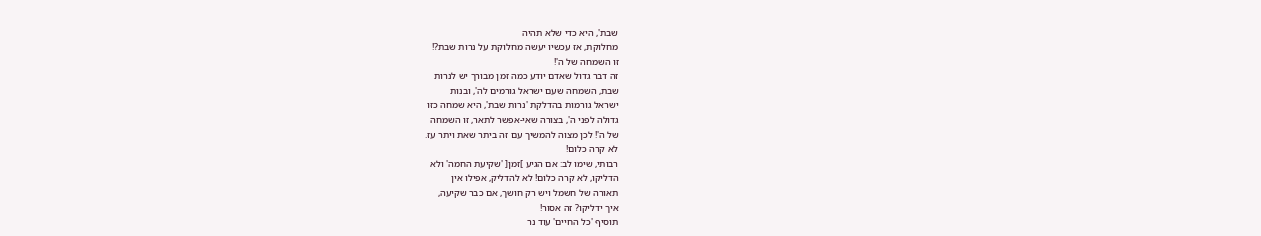שבת', היא כדי שלא תהיה
מחלוקת, אז עכשיו יעשה מחלוקת על נרות שבת?!
זו השמחה של ה'!
זה דבר גדול שאדם יודע כמה זמן מבורך יש לנרות
שבת, השמחה שעם ישראל גורמים לה', ובנות
ישראל גורמות בהדלקת 'נרות שבת', היא שמחה כזו
גדולה לפני ה', בצורה שאי-אפשר לתאר, זו השמחה
של ה'! לכן מצוה להמשיך עם זה ביתר שאת ויתר עז.
לא קרה כלום!
רבותי, שימו לב: אם הגיע ]זמן[ 'שקיעת החמה' ולא
הדליקו, לא קרה כלום! לא להדליק, אפילו אין
תאורה של חשמל ויש רק חושך, אם כבר שקיעה,
איך ידליקו? זה אסור!
תוסיף 'כל החיים' עוד נר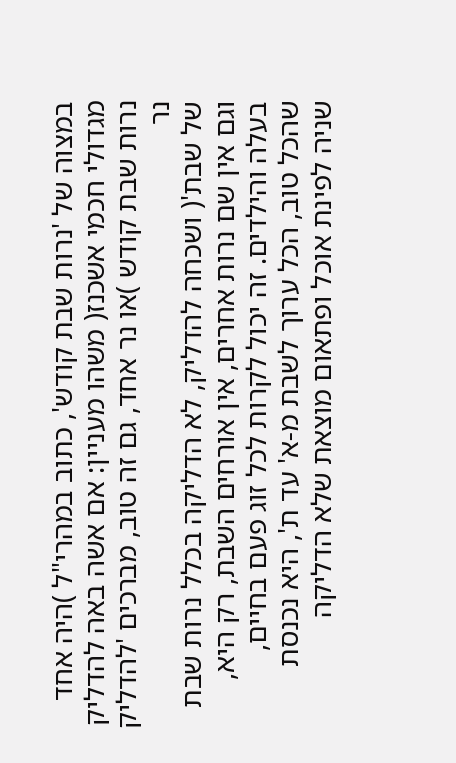במצוה של 'נרות שבת קודש', כתוב במהרי"ל )היה אחד
מגדולי חכמי אשכנז( משהו מעניין: אם אשה באה להדליק
נרות שבת קודש )או נר אחד, גם זה טוב, מברכים 'להדליק נר
של שבת'( ושכחה להדליק, לא הדליקה בכלל נרות שבת
וגם אין שם נרות אחרים, אין אורחים השבת, רק היא,
בעלה והילדים. זה יכול לקרות לכל זוג פעם בחיים,
שהכל טוב, הכל ערוך לשבת מ-א' עד ת', היא נכנסת
שניה לפינת אוכל ופתאום מוצאת שלא הדליקה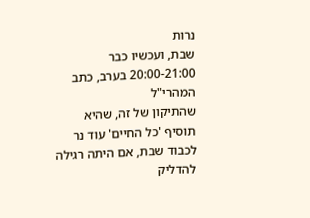נרות
שבת, ועכשיו כבר 20:00-21:00 בערב, כתב המהרי"ל
שהתיקון של זה, שהיא תוסיף 'כל החיים' עוד נר
לכבוד שבת, אם היתה רגילה להדליק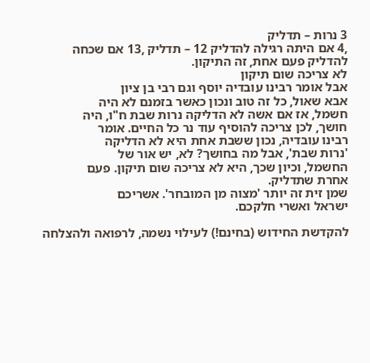3 נרות – תדליק
,4 אם היתה רגילה להדליק 12 – תדליק ,13 אם שכחה
להדליק פעם אחת, זה התיקון.
לא צריכה שום תיקון
אבל אומר רבינו עובדיה יוסף וגם רבי בן ציון
אבא שאול, כל זה טוב ונכון כאשר בזמנם לא היה
חשמל, אז אם אשה לא הדליקה נרות שבת ח"ו, היה
חושך, לכן צריכה להוסיף עוד נר כל החיים. אומר
רבינו עובדיה, נכון ששבת אחת היא לא הדליקה
'נרות שבת', אבל מה בחושך? לא, יש אור של
החשמל, וכיון שכך, היא לא צריכה שום תיקון. פעם
אחרת שתדליק.
שמן זית זה יותר 'מצוה מן המובחר'. אשריכם
ישראל ואשרי חלקכם.

להקדשת החידוש (בחינם!) לעילוי נשמה, לרפואה ולהצלחה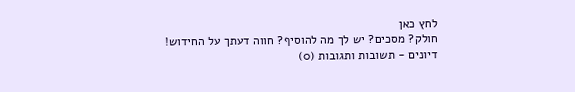לחץ כאן
חולק? מסכים? יש לך מה להוסיף? חווה דעתך על החידוש!
דיונים - תשובות ותגובות (0)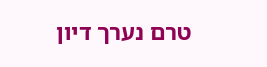טרם נערך דיון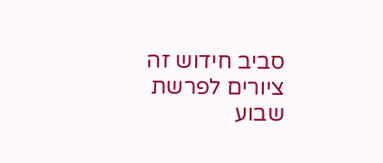סביב חידוש זה
ציורים לפרשת שבוע